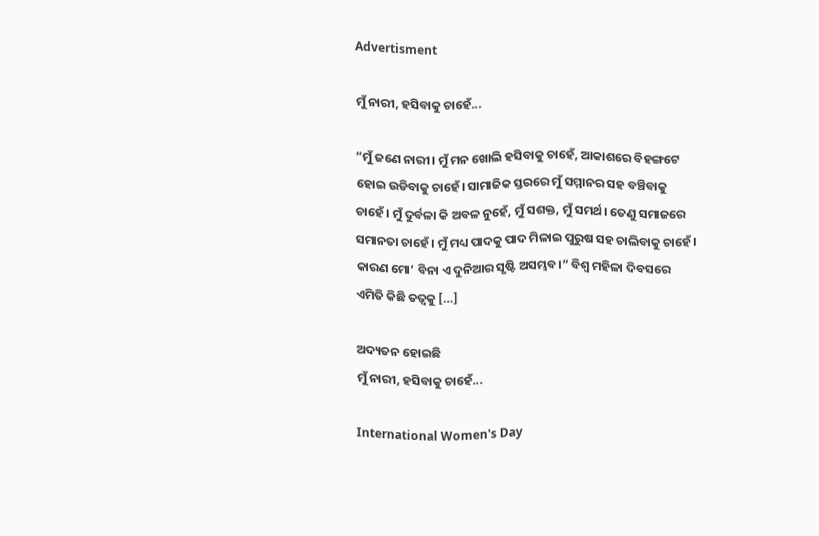Advertisment

ମୁଁ ନାରୀ, ହସିବାକୁ ଚାହେଁ...

“ମୁଁ ଜଣେ ନାରୀ। ମୁଁ ମନ ଖୋଲି ହସିବାକୁ ଚାହେଁ, ଆକାଶରେ ବିହଙ୍ଗଟେ ହୋଇ ଉଡିବାକୁ ଚାହେଁ। ସାମାଜିକ ସ୍ତରରେ ମୁଁ ସମ୍ମାନର ସହ ବଞ୍ଚିବାକୁ ଚାହେଁ। ମୁଁ ଦୁର୍ବଳା କି ଅବଳ ନୁହେଁ, ମୁଁ ସଶକ୍ତ, ମୁଁ ସମର୍ଥ। ତେଣୁ ସମାଜରେ ସମାନତା ଚାହେଁ। ମୁଁ ମଧ୍ୟ ପାଦକୁ ପାଦ ମିଳାଇ ପୁରୁଷ ସହ ଚାଲିବାକୁ ଚାହେଁ। କାରଣ ମୋ’ ବିନା ଏ ଦୁନିଆର ସୃଷ୍ଟି ଅସମ୍ଭବ।” ବିଶ୍ୱ ମହିଳା ଦିବସରେ ଏମିତି କିଛି ତତ୍ୱକୁ […]

ଅଦ୍ୟତନ ହୋଇଛି
ମୁଁ ନାରୀ, ହସିବାକୁ ଚାହେଁ...

International Women's Day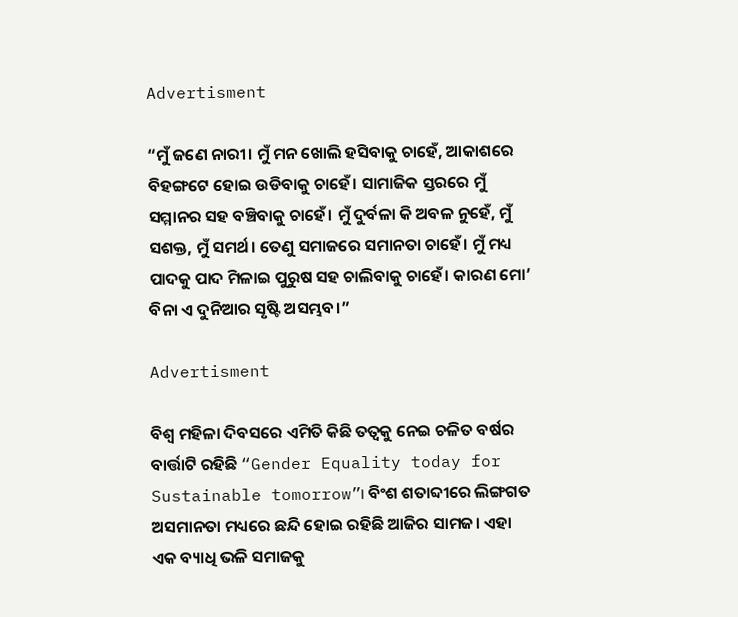Advertisment

“ମୁଁ ଜଣେ ନାରୀ। ମୁଁ ମନ ଖୋଲି ହସିବାକୁ ଚାହେଁ, ଆକାଶରେ ବିହଙ୍ଗଟେ ହୋଇ ଉଡିବାକୁ ଚାହେଁ। ସାମାଜିକ ସ୍ତରରେ ମୁଁ ସମ୍ମାନର ସହ ବଞ୍ଚିବାକୁ ଚାହେଁ। ମୁଁ ଦୁର୍ବଳା କି ଅବଳ ନୁହେଁ, ମୁଁ ସଶକ୍ତ, ମୁଁ ସମର୍ଥ। ତେଣୁ ସମାଜରେ ସମାନତା ଚାହେଁ। ମୁଁ ମଧ୍ୟ ପାଦକୁ ପାଦ ମିଳାଇ ପୁରୁଷ ସହ ଚାଲିବାକୁ ଚାହେଁ। କାରଣ ମୋ’ ବିନା ଏ ଦୁନିଆର ସୃଷ୍ଟି ଅସମ୍ଭବ।”

Advertisment

ବିଶ୍ୱ ମହିଳା ଦିବସରେ ଏମିତି କିଛି ତତ୍ୱକୁ ନେଇ ଚଳିତ ବର୍ଷର ବାର୍ତ୍ତାଟି ରହିଛି “Gender Equality today for Sustainable tomorrow”। ବିଂଶ ଶତାବ୍ଦୀରେ ଲିଙ୍ଗଗତ ଅସମାନତା ମଧ୍ୟରେ ଛନ୍ଦି ହୋଇ ରହିଛି ଆଜିର ସାମଜ। ଏହା ଏକ ବ୍ୟାଧି ଭଳି ସମାଜକୁ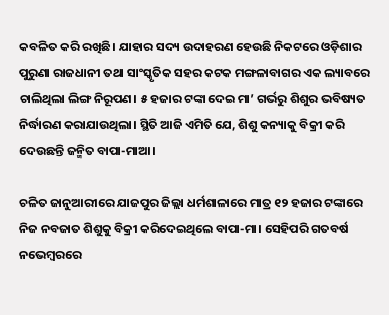କବଳିତ କରି ରଖିଛି। ଯାହାର ସଦ୍ୟ ଉଦାହରଣ ହେଉଛି ନିକଟରେ ଓଡ଼ିଶାର ପୁରୁଣା ରାଜଧାନୀ ତଥା ସାଂସ୍କୃତିକ ସହର କଟକ ମଙ୍ଗଳାବାଗର ଏକ ଲ୍ୟାବରେ ଚାଲିଥିଲା ଲିଙ୍ଗ ନିରୂପଣ। ୫ ହଜାର ଟଙ୍କା ଦେଇ ମା’ ଗର୍ଭରୁ ଶିଶୁର ଭବିଷ୍ୟତ ନିର୍ଦ୍ଧାରଣ କରାଯାଉଥିଲା। ସ୍ଥିତି ଆଜି ଏମିତି ଯେ, ଶିଶୁ କନ୍ୟାକୁ ବିକ୍ରୀ କରି ଦେଉଛନ୍ତି ଜନ୍ମିତ ବାପା-ମାଆ।

ଚଳିତ ଜାନୁଆରୀରେ ଯାଜପୁର ଜିଲ୍ଲା ଧର୍ମଶାଳାରେ ମାତ୍ର ୧୨ ହଜାର ଟଙ୍କାରେ ନିଜ ନବଜାତ ଶିଶୁକୁ ବିକ୍ରୀ କରିଦେଇଥିଲେ ବାପା-ମା। ସେହିପରି ଗତବର୍ଷ ନଭେମ୍ବରରେ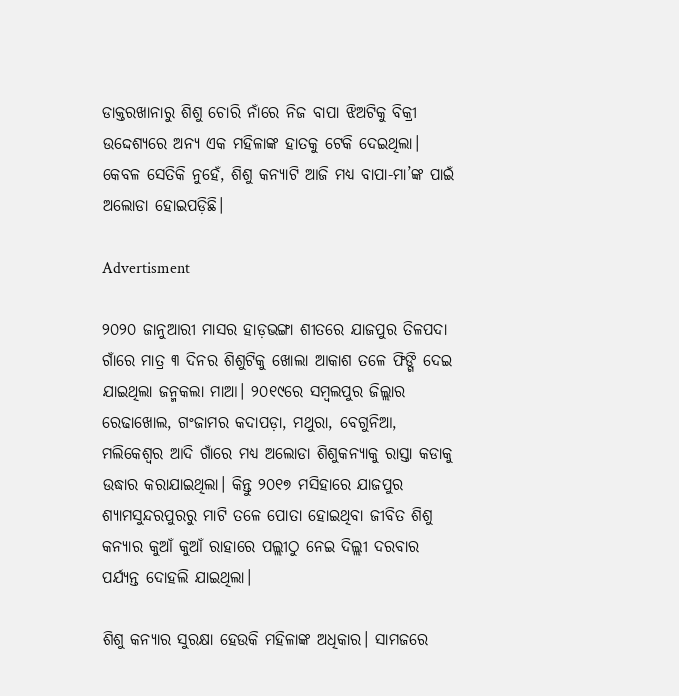ଡାକ୍ତରଖାନାରୁ ଶିଶୁ ଚୋରି ନାଁରେ ନିଜ ବାପା ଝିଅଟିକୁ ବିକ୍ରୀ ଉଦ୍ଦେଶ୍ୟରେ ଅନ୍ୟ ଏକ ମହିଳାଙ୍କ ହାତକୁ ଟେକି ଦେଇଥିଲା। କେବଳ ସେତିକି ନୁହେଁ, ଶିଶୁ କନ୍ୟାଟି ଆଜି ମଧ୍ୟ ବାପା-ମା’ଙ୍କ ପାଇଁ ଅଲୋଡା ହୋଇପଡ଼ିଛି।

Advertisment

୨୦୨୦ ଜାନୁଆରୀ ମାସର ହାଡ଼ଭଙ୍ଗା ଶୀତରେ ଯାଜପୁର ତିଳପଦା ଗାଁରେ ମାତ୍ର ୩ ଦିନର ଶିଶୁଟିକୁ ଖୋଲା ଆକାଶ ତଳେ ଫିଙ୍ଗି ଦେଇ ଯାଇଥିଲା ଜନ୍ମକଲା ମାଆ। ୨୦୧୯ରେ ସମ୍ବଲପୁର ଜିଲ୍ଲାର ରେଢାଖୋଲ, ଗଂଜାମର କଦାପଡ଼ା, ମଥୁରା, ବେଗୁନିଆ, ମଲିକେଶ୍ୱର ଆଦି ଗାଁରେ ମଧ୍ୟ ଅଲୋଡା ଶିଶୁକନ୍ୟାକୁ ରାସ୍ତା କଡାକୁ ଉଦ୍ଧାର କରାଯାଇଥିଲା। କିନ୍ତୁ ୨୦୧୭ ମସିହାରେ ଯାଜପୁର ଶ୍ୟାମସୁନ୍ଦରପୁରରୁ ମାଟି ତଳେ ପୋତା ହୋଇଥିବା ଜୀବିତ ଶିଶୁ କନ୍ୟାର କୁଆଁ କୁଆଁ ରାହାରେ ପଲ୍ଲୀଠୁ ନେଇ ଦିଲ୍ଲୀ ଦରବାର ପର୍ଯ୍ୟନ୍ତ ଦୋହଲି ଯାଇଥିଲା।

ଶିଶୁ କନ୍ୟାର ସୁରକ୍ଷା ହେଉକି ମହିଳାଙ୍କ ଅଧିକାର। ସାମଜରେ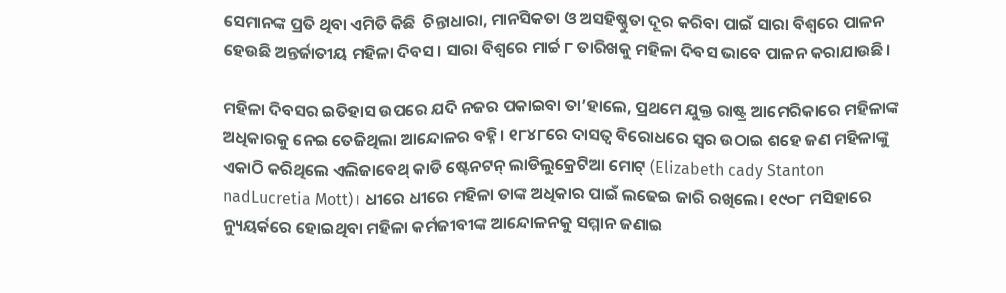ସେମାନଙ୍କ ପ୍ରତି ଥିବା ଏମିତି କିଛି  ଚିନ୍ତାଧାରା, ମାନସିକତା ଓ ଅସହିଷ୍ଣୁତା ଦୂର କରିବା ପାଇଁ ସାରା ବିଶ୍ୱରେ ପାଳନ ହେଉଛି ଅନ୍ତର୍ଜାତୀୟ ମହିଳା ଦିବସ। ସାରା ବିଶ୍ୱରେ ମାର୍ଚ୍ଚ ୮ ତାରିଖକୁ ମହିଳା ଦିବସ ଭାବେ ପାଳନ କରାଯାଉଛି।

ମହିଳା ଦିବସର ଇତିହାସ ଉପରେ ଯଦି ନଜର ପକାଇବା ତା’ହାଲେ, ପ୍ରଥମେ ଯୁକ୍ତ ରାଷ୍ଟ୍ର ଆମେରିକାରେ ମହିଳାଙ୍କ ଅଧିକାରକୁ ନେଇ ତେଜିଥିଲା ଆନ୍ଦୋଳର ବହ୍ନି। ୧୮୪୮ରେ ଦାସତ୍ୱ ବିରୋଧରେ ସ୍ୱର ଉଠାଇ ଶହେ ଜଣ ମହିଳାଙ୍କୁ ଏକାଠି କରିଥିଲେ ଏଲିଜାବେଥ୍‌ କାଡି ଷ୍ଟେନଟନ୍ ଲାଡିଲୁକ୍ରେଟିଆ ମୋଟ୍ (Elizabeth cady Stanton nadLucretia Mott)। ଧୀରେ ଧୀରେ ମହିଳା ତାଙ୍କ ଅଧିକାର ପାଇଁ ଲଢେଇ ଜାରି ରଖିଲେ। ୧୯୦୮ ମସିହାରେ ନ୍ୟୁୟର୍କରେ ହୋଇଥିବା ମହିଳା କର୍ମଜୀବୀଙ୍କ ଆନ୍ଦୋଳନକୁ ସମ୍ମାନ ଜଣାଇ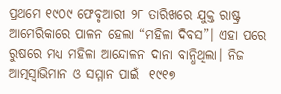ପ୍ରଥମେ ୧୯୦୯ ଫେବୃଆରୀ ୨୮ ତାରିଖରେ ଯୁକ୍ତ ରାଷ୍ଟ୍ର ଆମେରିକାରେ ପାଳନ ହେଲା “ମହିଳା ଦିବସ”। ଏହା ପରେ ରୁଷରେ ମଧ୍ୟ ମହିଳା ଆନ୍ଦୋଳନ ଦାନା ବାନ୍ଧିଥିଲା। ନିଜ ଆତ୍ମସ୍ୱାଭିମାନ ଓ ସମ୍ମାନ ପାଇଁ  ୧୯୧୭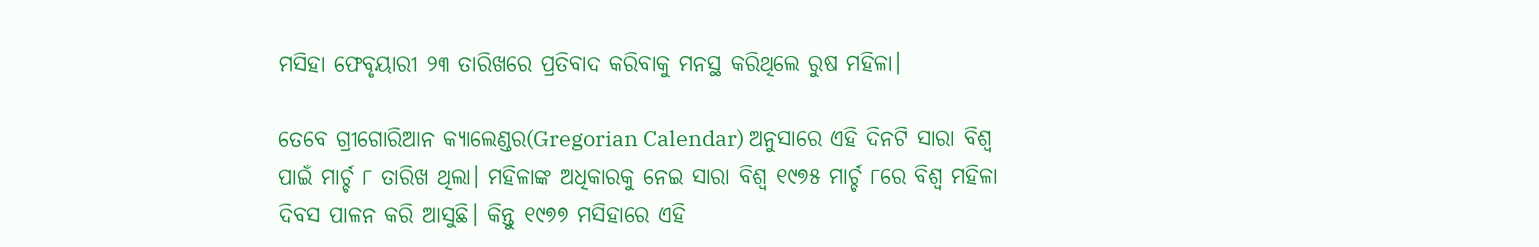ମସିହା ଫେବୃୟାରୀ ୨୩ ତାରିଖରେ ପ୍ରତିବାଦ କରିବାକୁ ମନସ୍ଥ କରିଥିଲେ ରୁଷ ମହିଳା।

ତେବେ ଗ୍ରୀଗୋରିଆନ କ୍ୟାଲେଣ୍ଡର(Gregorian Calendar) ଅନୁସାରେ ଏହି ଦିନଟି ସାରା ବିଶ୍ୱ ପାଇଁ ମାର୍ଚ୍ଚ ୮ ତାରିଖ ଥିଲା। ମହିଳାଙ୍କ ଅଧିକାରକୁ ନେଇ ସାରା ବିଶ୍ୱ ୧୯୭୫ ମାର୍ଚ୍ଚ ୮ରେ ବିଶ୍ୱ ମହିଳା ଦିବସ ପାଳନ କରି ଆସୁଛି। କିନ୍ତୁ ୧୯୭୭ ମସିହାରେ ଏହି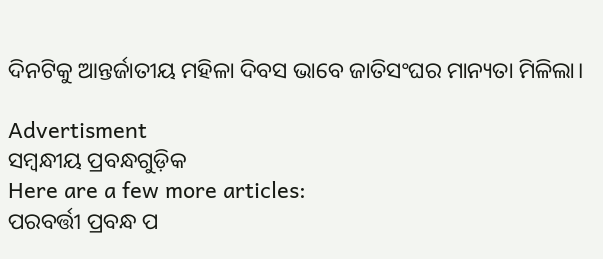ଦିନଟିକୁ ଆନ୍ତର୍ଜାତୀୟ ମହିଳା ଦିବସ ଭାବେ ଜାତିସଂଘର ମାନ୍ୟତା ମିଳିଲା।

Advertisment
ସମ୍ବନ୍ଧୀୟ ପ୍ରବନ୍ଧଗୁଡ଼ିକ
Here are a few more articles:
ପରବର୍ତ୍ତୀ ପ୍ରବନ୍ଧ ପ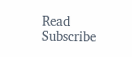Read
Subscribe